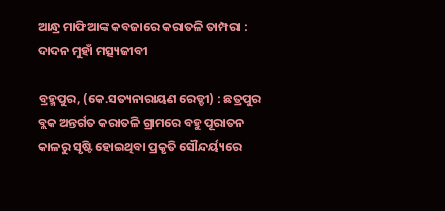ଆନ୍ଧ୍ର ମାଫିଆଙ୍କ କବଜାରେ କରାତଳି ତାମ୍ପରା : ଦାଦନ ମୁହାଁ ମତ୍ସ୍ୟଜୀବୀ

ବ୍ରହ୍ମପୁର, (କେ.ସତ୍ୟନାରାୟଣ ରେଡ୍ଡୀ) : ଛତ୍ରପୁର ବ୍ଲକ ଅନ୍ତର୍ଗତ କରାତଳି ଗ୍ରାମରେ ବହୁ ପୂରାତନ କାଳରୁ ସୃଷ୍ଟି ହୋଇଥିବା ପ୍ରକୃତି ସୌନ୍ଦର୍ୟ୍ୟରେ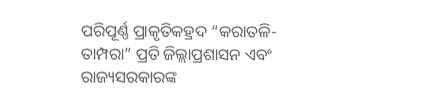ପରିପୂର୍ଣ୍ଣ ପ୍ରାକୃତିକହ୍ରଦ “କରାତଳି-ତାମ୍ପରା” ପ୍ରତି ଜିଲ୍ଲାପ୍ରଶାସନ ଏବଂ ରାଜ୍ୟସରକାରଙ୍କ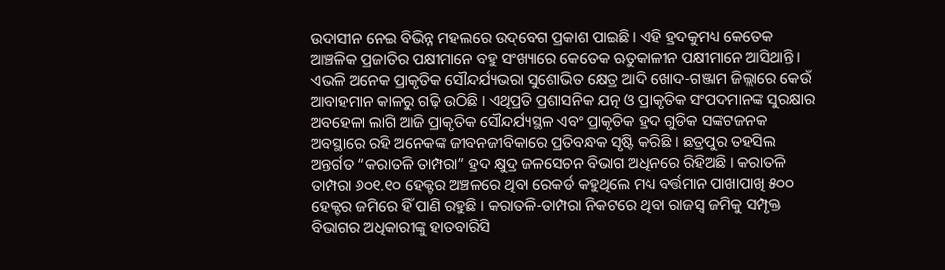ଉଦାସୀନ ନେଇ ବିଭିନ୍ନ ମହଲରେ ଉଦ୍‌ବେଗ ପ୍ରକାଶ ପାଇଛି । ଏହି ହ୍ରଦକୁମଧ୍ୟ କେତେକ ଆଞ୍ଚଳିକ ପ୍ରଜାତିର ପକ୍ଷୀମାନେ ବହୁ ସଂଖ୍ୟାରେ କେତେକ ଋତୁକାଳୀନ ପକ୍ଷୀମାନେ ଆସିଥାନ୍ତି । ଏଭଳି ଅନେକ ପ୍ରାକୃତିକ ସୌନ୍ଦର୍ଯ୍ୟଭରା ସୁଶୋଭିତ କ୍ଷେତ୍ର ଆଦି ଖୋଦ-ଗଞ୍ଜାମ ଜିଲ୍ଲାରେ କେଉଁ ଆବାହମାନ କାଳରୁ ଗଢ଼ି ଉଠିଛି । ଏଥିପ୍ରତି ପ୍ରଶାସନିକ ଯତ୍ନ ଓ ପ୍ରାକୃତିକ ସଂପଦମାନଙ୍କ ସୁରକ୍ଷାର ଅବହେଳା ଲାଗି ଆଜି ପ୍ରାକୃତିକ ସୌନ୍ଦର୍ଯ୍ୟସ୍ଥଳ ଏବଂ ପ୍ରାକୃତିକ ହ୍ରଦ ଗୁଡିକ ସଙ୍କଟଜନକ ଅବସ୍ଥାରେ ରହି ଅନେକଙ୍କ ଜୀବନଜୀବିକାରେ ପ୍ରତିବନ୍ଧକ ସୃଷ୍ଟି କରିଛି । ଛତ୍ରପୁର ତହସିଲ ଅନ୍ତର୍ଗତ “କରାତଳି ତାମ୍ପରା” ହ୍ରଦ କ୍ଷୁଦ୍ର ଜଳସେଚନ ବିଭାଗ ଅଧିନରେ ରିହିଅଛି । କରାତଳି ତାମ୍ପରା ୬୦୧.୧୦ ହେକ୍ଟର ଅଞ୍ଚଳରେ ଥିବା ରେକର୍ଡ କହୁଥିଲେ ମଧ୍ୟ ବର୍ତ୍ତମାନ ପାଖାପାଖି ୫୦୦ ହେକ୍ଟର ଜମିରେ ହିଁ ପାଣି ରହୁଛି । କରାତଳି-ତାମ୍ପରା ନିକଟରେ ଥିବା ରାଜସ୍ୱ ଜମିକୁ ସମ୍ପୃକ୍ତ ବିଭାଗର ଅଧିକାରୀଙ୍କୁ ହାତବାରିସି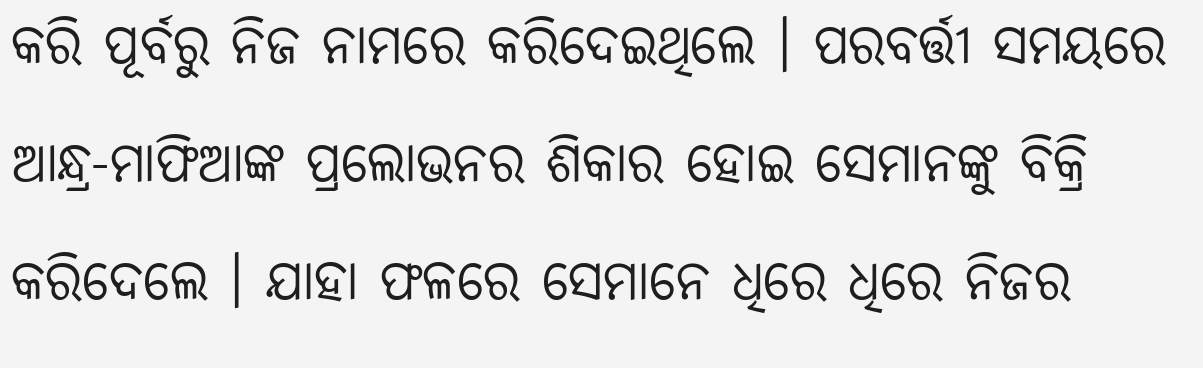କରି ପୂର୍ବରୁ ନିଜ ନାମରେ କରିଦେଇଥିଲେ । ପରବର୍ତ୍ତୀ ସମୟରେ ଆନ୍ଧ୍ର-ମାଫିଆଙ୍କ ପ୍ରଲୋଭନର ଶିକାର ହୋଇ ସେମାନଙ୍କୁ ବିକ୍ରି କରିଦେଲେ । ଯାହା ଫଳରେ ସେମାନେ ଧିରେ ଧିରେ ନିଜର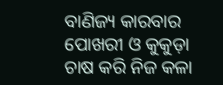ବାଣିଜ୍ୟ କାରବାର ପୋଖରୀ ଓ କୁକୁଡ଼ା ଚାଷ କରି ନିଜ କଳା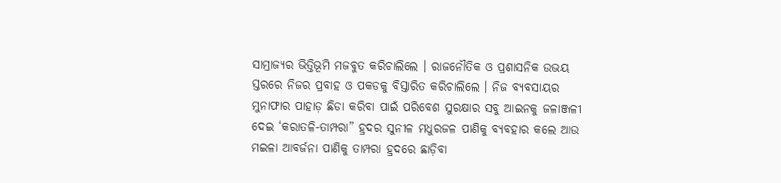ସାମ୍ରାଜ୍ୟର ଭିତ୍ତିଭୂମି ମଜବୁତ କରିଚାଲିଲେ । ରାଜନୌତିକ ଓ ପ୍ରଶାସନିକ ଉଭୟ ସ୍ତରରେ ନିଜର ପ୍ରବାହ ଓ ପକଡକୁ ବିସ୍ତାରିତ କରିଚାଲିଲେ । ନିଜ ବ୍ୟବସାୟର ମୁନାଫାର ପାହାଡ଼ ଛିଡା କରିବା ପାଇଁ ପରିବେଶ ସୁରକ୍ଷାର ସବୁ ଆଇନକୁ ଜଳାଞ୍ଜଳୀ ଦେଇ ‘କରାତଳି-ତାମ୍ପରା” ହ୍ରଦର ସୁନୀଳ ମଧୁରଜଳ ପାଣିକୁ ବ୍ୟବହାର କଲେ ଆଉ ମଇଳା ଆବର୍ଜନା ପାଣିକୁ ତାମ୍ପରା ହ୍ରଦରେ ଛାଡ଼ିବା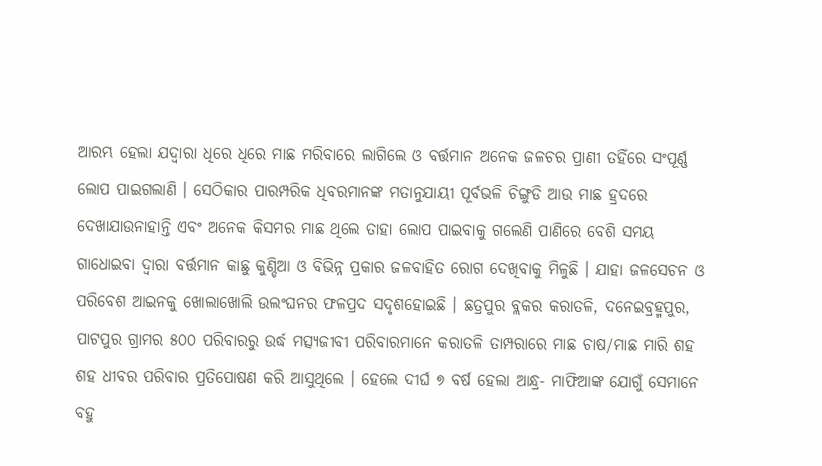ଆରମ୍ଭ ହେଲା ଯଦ୍ୱାରା ଧିରେ ଧିରେ ମାଛ ମରିବାରେ ଲାଗିଲେ ଓ ବର୍ତ୍ତମାନ ଅନେକ ଜଳଚର ପ୍ରାଣୀ ତହିଁରେ ସଂପୂର୍ଣ୍ଣ ଲୋପ ପାଇଗଲାଣି । ସେଠିକାର ପାରମ୍ପରିକ ଧିବରମାନଙ୍କ ମତାନୁଯାୟୀ ପୂର୍ବଭଳି ଚିଙ୍ଗୁଡି ଆଉ ମାଛ ହ୍ରଦରେ ଦେଖାଯାଉନାହାନ୍ତି ଏବଂ ଅନେକ କିସମର ମାଛ ଥିଲେ ତାହା ଲୋପ ପାଇବାକୁ ଗଲେଣି ପାଣିରେ ବେଶି ସମୟ ଗାଧୋଇବା ଦ୍ବାରା ବର୍ତ୍ତମାନ କାଛୁ କୁଣ୍ଡିଆ ଓ ବିଭିନ୍ନ ପ୍ରକାର ଜଳବାହିତ ରୋଗ ଦେଖିବାକୁ ମିଳୁଛି । ଯାହା ଜଳସେଚନ ଓ ପରିବେଶ ଆଇନକୁ ଖୋଲାଖୋଲି ଉଲଂଘନର ଫଳପ୍ରଦ ସଦୃଶହୋଇଛି । ଛତ୍ରପୁର ବ୍ଲକର କରାତଳି, ଦନେଇବ୍ରହ୍ମପୁର, ପାଟପୁର ଗ୍ରାମର ୫୦୦ ପରିବାରରୁ ଉର୍ଦ୍ଧ ମତ୍ସ୍ୟଜୀବୀ ପରିବାରମାନେ କରାତଳି ତାମ୍ପରାରେ ମାଛ ଚାଷ/ମାଛ ମାରି ଶହ ଶହ ଧୀବର ପରିବାର ପ୍ରତିପୋଷଣ କରି ଆସୁଥିଲେ । ହେଲେ ଦୀର୍ଘ ୭ ବର୍ଷ ହେଲା ଆନ୍ଧ୍ର- ମାଫିଆଙ୍କ ଯୋଗୁଁ ସେମାନେ ବହୁ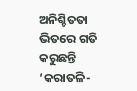ଅନିଶ୍ଚିତତା ଭିତରେ ଗତି କରୁଛନ୍ତି ‘କରାତଳି-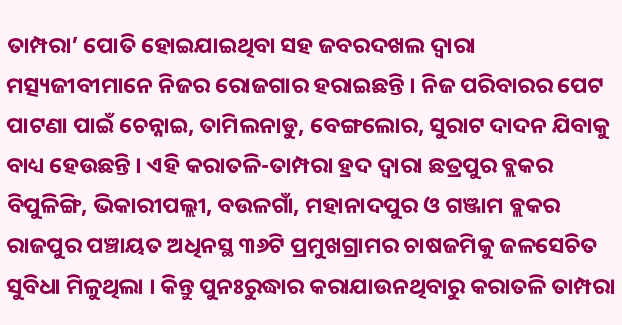ତାମ୍ପରା’ ପୋତି ହୋଇଯାଇଥିବା ସହ ଜବରଦଖଲ ଦ୍ଵାରା ମତ୍ସ୍ୟଜୀବୀମାନେ ନିଜର ରୋଜଗାର ହରାଇଛନ୍ତି । ନିଜ ପରିବାରର ପେଟ ପାଟଣା ପାଇଁ ଚେନ୍ନାଇ, ତାମିଲନାଡୁ, ବେଙ୍ଗଲୋର, ସୁରାଟ ଦାଦନ ଯିବାକୁ ବାଧ୍ୟ ହେଉଛନ୍ତି । ଏହି କରାତଳି-ତାମ୍ପରା ହ୍ରଦ ଦ୍ଵାରା ଛତ୍ରପୁର ବ୍ଲକର ବିପୁଳିଙ୍ଗି, ଭିକାରୀପଲ୍ଲୀ, ବଉଳଗାଁ, ମହାନାଦପୁର ଓ ଗଞ୍ଜାମ ବ୍ଲକର ରାଜପୁର ପଞ୍ଚାୟତ ଅଧିନସ୍ଥ ୩୬ଟି ପ୍ରମୁଖଗ୍ରାମର ଚାଷଜମିକୁ ଜଳସେଚିତ ସୁବିଧା ମିଳୁଥିଲା । କିନ୍ତୁ ପୁନଃରୁଦ୍ଧାର କରାଯାଉନଥିବାରୁ କରାତଳି ତାମ୍ପରା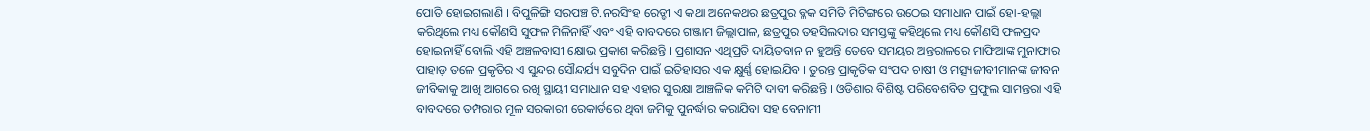ପୋତି ହୋଇଗଲାଣି । ବିପୁଳିଙ୍ଗି ସରପଞ୍ଚ ଟି.ନରସିଂହ ରେଡ୍ଡୀ ଏ କଥା ଅନେକଥର ଛତ୍ରପୁର ବ୍ଳକ ସମିତି ମିଟିଙ୍ଗରେ ଉଠେଇ ସମାଧାନ ପାଇଁ ହୋ-ହଲ୍ଲା କରିଥିଲେ ମଧ୍ୟ କୌଣସି ସୁଫଳ ମିଳିନାହିଁ ଏବଂ ଏହି ବାବଦରେ ଗଞ୍ଜାମ ଜିଲ୍ଲାପାଳ, ଛତ୍ରପୁର ତହସିଲଦାର ସମସ୍ତଙ୍କୁ କହିଥିଲେ ମଧ୍ୟ କୌଣସି ଫଳପ୍ରଦ ହୋଇନାହିଁ ବୋଲି ଏହି ଅଞ୍ଚଳବାସୀ କ୍ଷୋଭ ପ୍ରକାଶ କରିଛନ୍ତି । ପ୍ରଶାସନ ଏଥିପ୍ରତି ଦାୟିତବାନ ନ ହୁଅନ୍ତି ତେବେ ସମୟର ଅନ୍ତରାଳରେ ମାଫିଆଙ୍କ ମୁନାଫାର ପାହାଡ଼ ତଳେ ପ୍ରକୃତିର ଏ ସୁନ୍ଦର ସୌନ୍ଦର୍ଯ୍ୟ ସବୁଦିନ ପାଇଁ ଇତିହାସର ଏକ କ୍ଷୁର୍ଣ୍ଣ ହୋଇଯିବ । ତୁରନ୍ତ ପ୍ରାକୃତିକ ସଂପଦ ଚାଷୀ ଓ ମତ୍ସ୍ୟଜୀବୀମାନଙ୍କ ଜୀବନ ଜୀବିକାକୁ ଆଖି ଆଗରେ ରଖି ସ୍ଥାୟୀ ସମାଧାନ ସହ ଏହାର ସୁରକ୍ଷା ଆଞ୍ଚଳିକ କମିଟି ଦାବୀ କରିଛନ୍ତି । ଓଡିଶାର ବିଶିଷ୍ଟ ପରିବେଶବିତ ପ୍ରଫୁଲ ସାମନ୍ତରା ଏହି ବାବଦରେ ତମ୍ପରାର ମୂଳ ସରକାରୀ ରେକାର୍ଡରେ ଥିବା ଜମିକୁ ପୁନର୍ଦ୍ଧାର କରାଯିବା ସହ ବେନାମୀ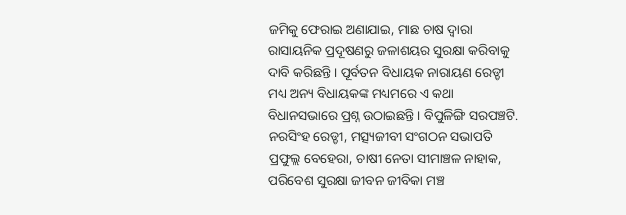ଜମିକୁ ଫେରାଇ ଅଣାଯାଇ, ମାଛ ଚାଷ ଦ୍ଵାରା ରାସାୟନିକ ପ୍ରଦୂଷଣରୁ ଜଳାଶୟର ସୁରକ୍ଷା କରିବାକୁ ଦାବି କରିଛନ୍ତି । ପୂର୍ବତନ ବିଧାୟକ ନାରାୟଣ ରେଡ୍ଡୀ ମଧ୍ୟ ଅନ୍ୟ ବିଧାୟକଙ୍କ ମଧ୍ୟମରେ ଏ କଥା ବିଧାନସଭାରେ ପ୍ରଶ୍ନ ଉଠାଇଛନ୍ତି। ବିପୁଳିଙ୍ଗି ସରପଞ୍ଚଟି. ନରସିଂହ ରେଡ୍ଡୀ, ମତ୍ସ୍ୟଜୀବୀ ସଂଗଠନ ସଭାପତି ପ୍ରଫୁଲ୍ଲ ବେହେରା, ଚାଷୀ ନେତା ସୀମାଞ୍ଚଳ ନାହାକ, ପରିବେଶ ସୁରକ୍ଷା ଜୀବନ ଜୀବିକା ମଞ୍ଚ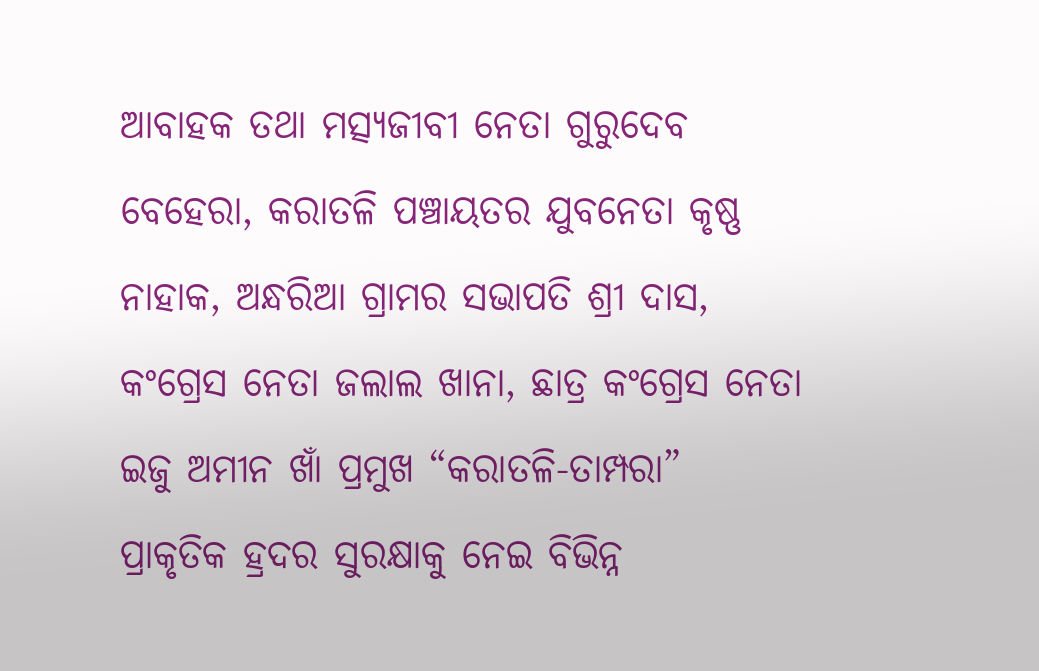ଆବାହକ ତଥା ମତ୍ସ୍ୟଜୀବୀ ନେତା ଗୁରୁଦେବ ବେହେରା, କରାତଳି ପଞ୍ଚାୟତର ଯୁବନେତା କୃଷ୍ଣ ନାହାକ, ଅନ୍ଧରିଆ ଗ୍ରାମର ସଭାପତି ଶ୍ରୀ ଦାସ, କଂଗ୍ରେସ ନେତା ଜଲାଲ ଖାନା, ଛାତ୍ର କଂଗ୍ରେସ ନେତା ଇଜୁ ଅମୀନ ଖାଁ ପ୍ରମୁଖ “କରାତଳି-ତାମ୍ପରା” ପ୍ରାକୃତିକ ହ୍ରଦର ସୁରକ୍ଷାକୁ ନେଇ ବିଭିନ୍ନ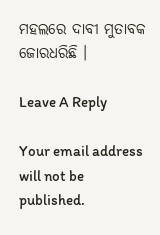ମହଲରେ ଦାବୀ ମୁତାବକ ଜୋରଧରିଛି ।

Leave A Reply

Your email address will not be published.